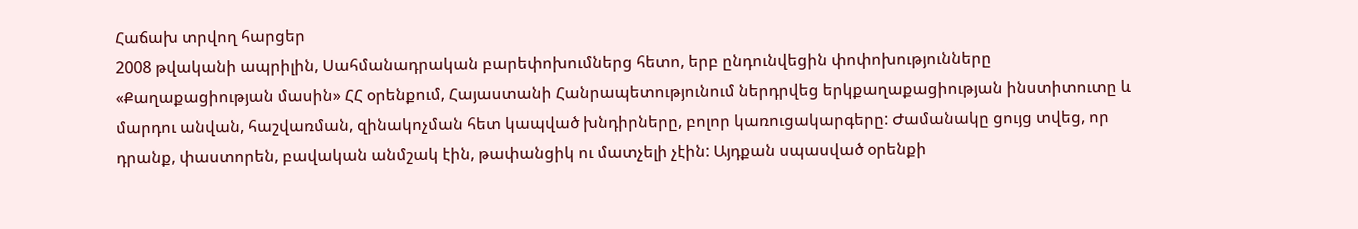Հաճախ տրվող հարցեր
2008 թվականի ապրիլին, Սահմանադրական բարեփոխումներց հետո, երբ ընդունվեցին փոփոխությունները «Քաղաքացիության մասին» ՀՀ օրենքում, Հայաստանի Հանրապետությունում ներդրվեց երկքաղաքացիության ինստիտուտը և մարդու անվան, հաշվառման, զինակոչման հետ կապված խնդիրները, բոլոր կառուցակարգերը: Ժամանակը ցույց տվեց, որ դրանք, փաստորեն, բավական անմշակ էին, թափանցիկ ու մատչելի չէին: Այդքան սպասված օրենքի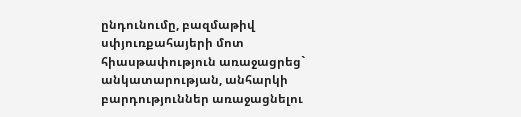ընդունումը, բազմաթիվ սփյուռքահայերի մոտ հիասթափություն առաջացրեց` անկատարության, անհարկի բարդություններ առաջացնելու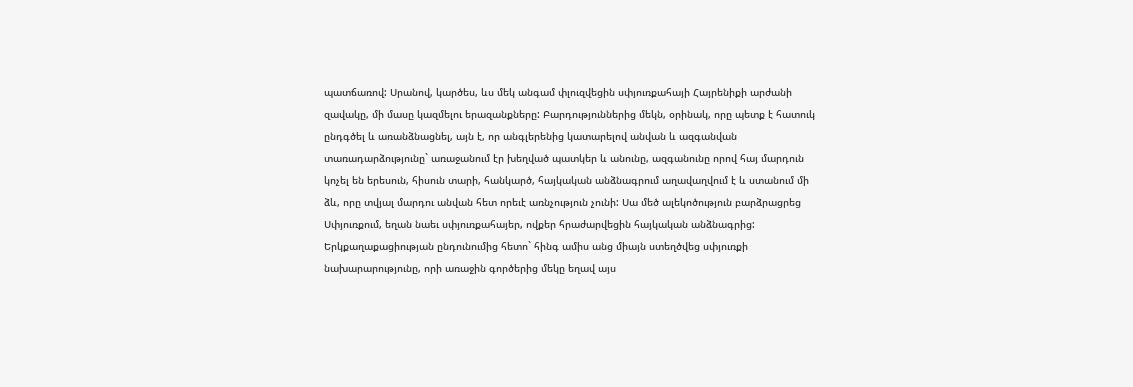պատճառով: Սրանով, կարծես, ևս մեկ անգամ փլուզվեցին սփյուռքահայի Հայրենիքի արժանի զավակը, մի մասը կազմելու երազանքները: Բարդություններից մեկն, օրինակ, որը պետք է հատուկ ընդգծել և առանձնացնել, այն է, որ անգլերենից կատարելով անվան և ազգանվան տառադարձությունը` առաջանում էր խեղված պատկեր և անունը, ազգանունը որով հայ մարդուն կոչել են երեսուն, հիսուն տարի, հանկարծ, հայկական անձնագրում աղավաղվում է և ստանում մի ձև, որը տվյալ մարդու անվան հետ որեւէ առնչություն չունի: Սա մեծ ալեկոծություն բարձրացրեց Սփյուռքում, եղան նաեւ սփյուռքահայեր, ովքեր հրաժարվեցին հայկական անձնագրից: Երկքաղաքացիության ընդունումից հետո` հինգ ամիս անց միայն ստեղծվեց սփյուռքի նախարարությունը, որի առաջին գործերից մեկը եղավ այս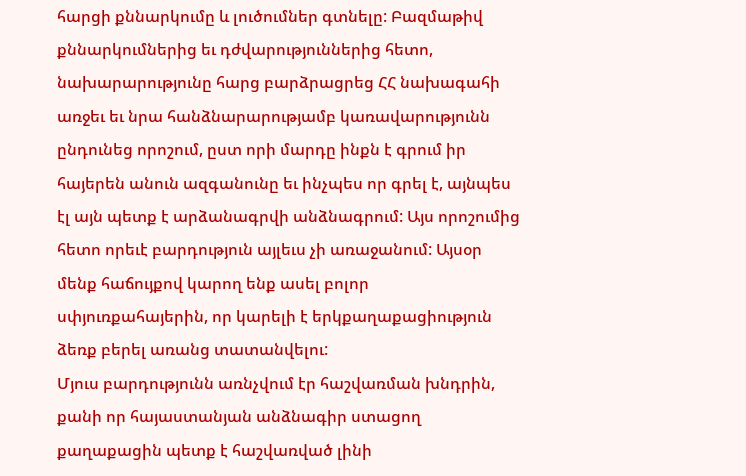հարցի քննարկումը և լուծումներ գտնելը: Բազմաթիվ քննարկումներից եւ դժվարություններից հետո, նախարարությունը հարց բարձրացրեց ՀՀ նախագահի առջեւ եւ նրա հանձնարարությամբ կառավարությունն ընդունեց որոշում, ըստ որի մարդը ինքն է գրում իր հայերեն անուն ազգանունը եւ ինչպես որ գրել է, այնպես էլ այն պետք է արձանագրվի անձնագրում: Այս որոշումից հետո որեւէ բարդություն այլեւս չի առաջանում: Այսօր մենք հաճույքով կարող ենք ասել բոլոր սփյուռքահայերին, որ կարելի է երկքաղաքացիություն ձեռք բերել առանց տատանվելու:
Մյուս բարդությունն առնչվում էր հաշվառման խնդրին, քանի որ հայաստանյան անձնագիր ստացող քաղաքացին պետք է հաշվառված լինի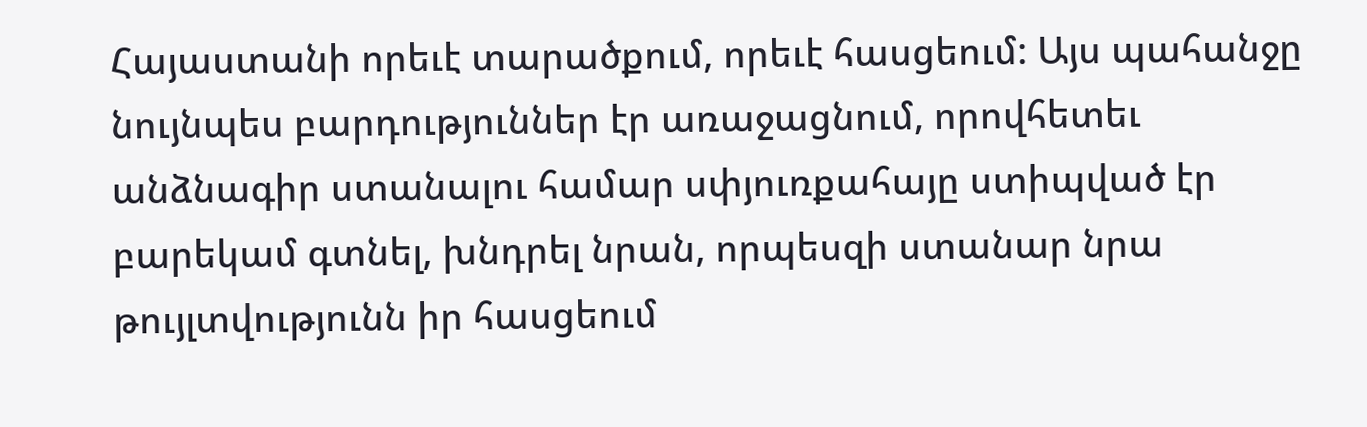Հայաստանի որեւէ տարածքում, որեւէ հասցեում: Այս պահանջը նույնպես բարդություններ էր առաջացնում, որովհետեւ անձնագիր ստանալու համար սփյուռքահայը ստիպված էր բարեկամ գտնել, խնդրել նրան, որպեսզի ստանար նրա թույլտվությունն իր հասցեում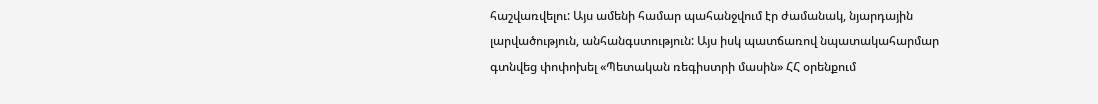հաշվառվելու: Այս ամենի համար պահանջվում էր ժամանակ, նյարդային լարվածություն, անհանգստություն: Այս իսկ պատճառով նպատակահարմար գտնվեց փոփոխել «Պետական ռեգիստրի մասին» ՀՀ օրենքում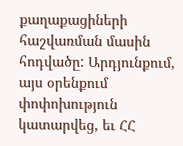քաղաքացիների հաշվառման մասին հոդվածը: Արդյունքում, այս օրենքում փոփոխություն կատարվեց, եւ ՀՀ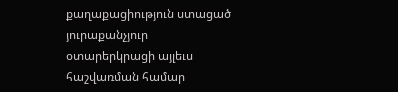քաղաքացիություն ստացած յուրաքանչյուր օտարերկրացի այլեւս հաշվառման համար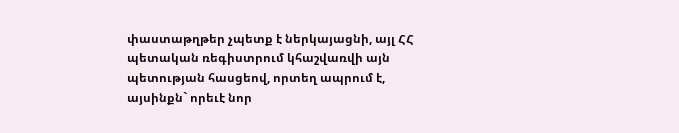փաստաթղթեր չպետք է ներկայացնի, այլ ՀՀ պետական ռեգիստրում կհաշվառվի այն պետության հասցեով, որտեղ ապրում է, այսինքն` որեւէ նոր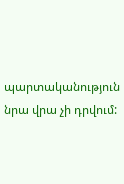պարտականություն նրա վրա չի դրվում: